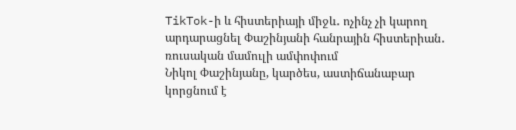TikTok-ի և հիստերիայի միջև․ ոչինչ չի կարող արդարացնել Փաշինյանի հանրային հիստերիան․ ռուսական մամուլի ամփոփում
Նիկոլ Փաշինյանը, կարծես, աստիճանաբար կորցնում է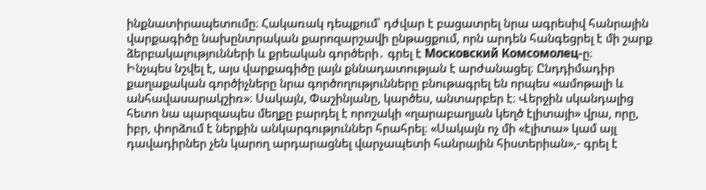ինքնատիրապետումը։ Հակառակ դեպքում՝ դժվար է բացատրել նրա ագրեսիվ հանրային վարքագիծը նախընտրական քարոզարշավի ընթացքում, որն արդեն հանգեցրել է մի շարք ձերբակալությունների և քրեական գործերի․ գրել է Московский Комсомолец-ը։
Ինչպես նշվել է, այս վարքագիծը լայն քննադատության է արժանացել։ Ընդդիմադիր քաղաքական գործիչները նրա գործողությունները բնութագրել են որպես «ամոթալի և անհավասարակշիռ»։ Սակայն, Փաշինյանը, կարծես, անտարբեր է։ Վերջին սկանդալից հետո նա պարզապես մեղքը բարդել է որոշակի «ղարաբաղյան կեղծ էլիտայի» վրա, որը, իբր, փորձում է ներքին անկարգություններ հրահրել։ «Սակայն ոչ մի «էլիտա» կամ այլ դավադիրներ չեն կարող արդարացնել վարչապետի հանրային հիստերիան»,- գրել է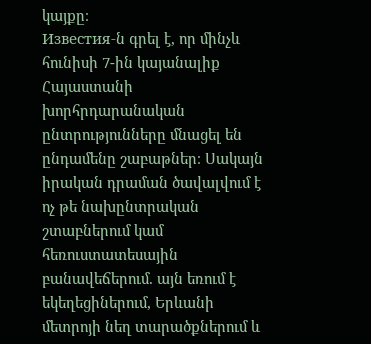կայքը։
Известия-ն գրել է, որ մինչև հունիսի 7-ին կայանալիք Հայաստանի խորհրդարանական ընտրությունները մնացել են ընդամենը շաբաթներ։ Սակայն իրական դրաման ծավալվում է ոչ թե նախընտրական շտաբներում կամ հեռուստատեսային բանավեճերում. այն եռում է եկեղեցիներում, Երևանի մետրոյի նեղ տարածքներում և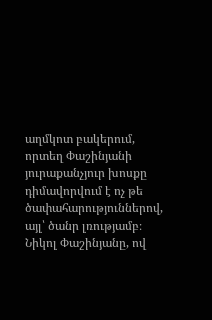աղմկոտ բակերում, որտեղ Փաշինյանի յուրաքանչյուր խոսքը դիմավորվում է ոչ թե ծափահարություններով, այլ՝ ծանր լռությամբ։ Նիկոլ Փաշինյանը, ով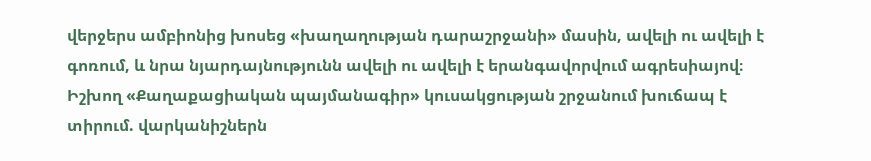վերջերս ամբիոնից խոսեց «խաղաղության դարաշրջանի» մասին, ավելի ու ավելի է գոռում, և նրա նյարդայնությունն ավելի ու ավելի է երանգավորվում ագրեսիայով։ Իշխող «Քաղաքացիական պայմանագիր» կուսակցության շրջանում խուճապ է տիրում. վարկանիշներն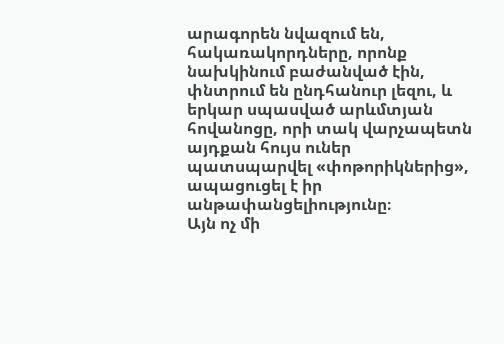արագորեն նվազում են, հակառակորդները, որոնք նախկինում բաժանված էին, փնտրում են ընդհանուր լեզու, և երկար սպասված արևմտյան հովանոցը, որի տակ վարչապետն այդքան հույս ուներ պատսպարվել «փոթորիկներից», ապացուցել է իր անթափանցելիությունը։
Այն ոչ մի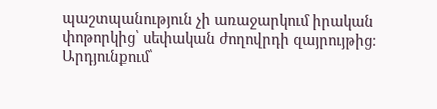պաշտպանություն չի առաջարկում իրական փոթորկից՝ սեփական ժողովրդի զայրույթից։
Արդյունքում՝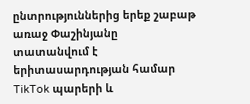ընտրություններից երեք շաբաթ առաջ Փաշինյանը տատանվում է երիտասարդության համար TikTok պարերի և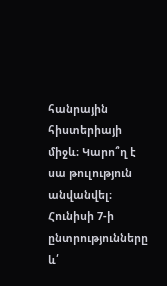հանրային հիստերիայի միջև։ Կարո՞ղ է սա թուլություն անվանվել։ Հունիսի 7-ի ընտրությունները և՛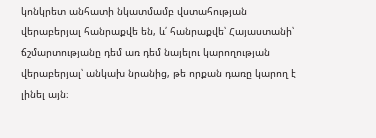կոնկրետ անհատի նկատմամբ վստահության վերաբերյալ հանրաքվե են, և՛ հանրաքվե՝ Հայաստանի՝ ճշմարտությանը դեմ առ դեմ նայելու կարողության վերաբերյալ՝ անկախ նրանից, թե որքան դառը կարող է լինել այն։